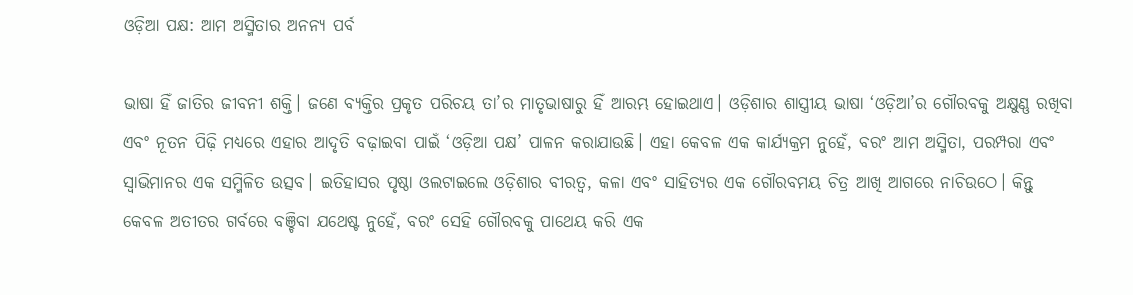ଓଡ଼ିଆ ପକ୍ଷ: ଆମ ଅସ୍ମିତାର ଅନନ୍ୟ ପର୍ବ

ଭାଷା ହିଁ ଜାତିର ଜୀବନୀ ଶକ୍ତି। ଜଣେ ବ୍ୟକ୍ତିର ପ୍ରକୃତ ପରିଚୟ ତା’ର ମାତୃଭାଷାରୁ ହିଁ ଆରମ୍ଭ ହୋଇଥାଏ। ଓଡ଼ିଶାର ଶାସ୍ତ୍ରୀୟ ଭାଷା ‘ଓଡ଼ିଆ’ର ଗୌରବକୁ ଅକ୍ଷୁଣ୍ଣ ରଖିବା ଏବଂ ନୂତନ ପିଢ଼ି ମଧ୍ୟରେ ଏହାର ଆଦୃତି ବଢ଼ାଇବା ପାଇଁ ‘ଓଡ଼ିଆ ପକ୍ଷ’ ପାଳନ କରାଯାଉଛି। ଏହା କେବଳ ଏକ କାର୍ଯ୍ୟକ୍ରମ ନୁହେଁ, ବରଂ ଆମ ଅସ୍ମିତା, ପରମ୍ପରା ଏବଂ ସ୍ଵାଭିମାନର ଏକ ସମ୍ମିଳିତ ଉତ୍ସବ। ଇତିହାସର ପୃଷ୍ଠା ଓଲଟାଇଲେ ଓଡ଼ିଶାର ବୀରତ୍ୱ, କଳା ଏବଂ ସାହିତ୍ୟର ଏକ ଗୌରବମୟ ଚିତ୍ର ଆଖି ଆଗରେ ନାଚିଉଠେ। କିନ୍ତୁ କେବଳ ଅତୀତର ଗର୍ବରେ ବଞ୍ଚିବା ଯଥେଷ୍ଟ ନୁହେଁ, ବରଂ ସେହି ଗୌରବକୁ ପାଥେୟ କରି ଏକ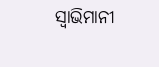ସ୍ୱାଭିମାନୀ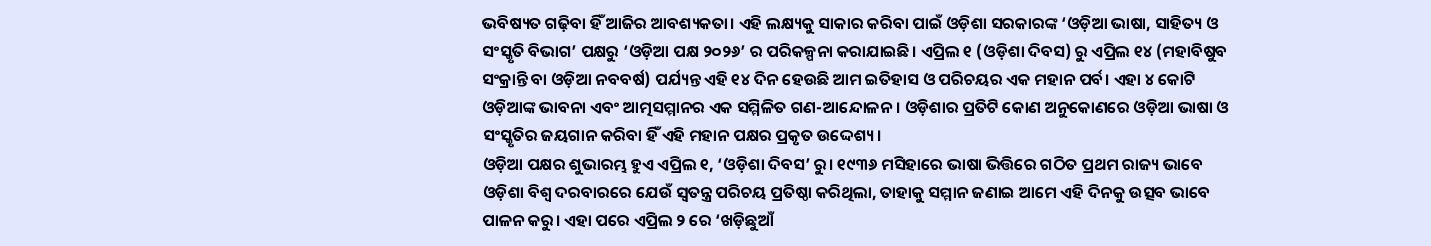ଭବିଷ୍ୟତ ଗଢ଼ିବା ହିଁ ଆଜିର ଆବଶ୍ୟକତା। ଏହି ଲକ୍ଷ୍ୟକୁ ସାକାର କରିବା ପାଇଁ ଓଡ଼ିଶା ସରକାରଙ୍କ ‘ଓଡ଼ିଆ ଭାଷା, ସାହିତ୍ୟ ଓ ସଂସ୍କୃତି ବିଭାଗ’ ପକ୍ଷରୁ ‘ଓଡ଼ିଆ ପକ୍ଷ ୨୦୨୬’ ର ପରିକଳ୍ପନା କରାଯାଇଛି। ଏପ୍ରିଲ ୧ (ଓଡ଼ିଶା ଦିବସ) ରୁ ଏପ୍ରିଲ ୧୪ (ମହାବିଷୁବ ସଂକ୍ରାନ୍ତି ବା ଓଡ଼ିଆ ନବବର୍ଷ) ପର୍ଯ୍ୟନ୍ତ ଏହି ୧୪ ଦିନ ହେଉଛି ଆମ ଇତିହାସ ଓ ପରିଚୟର ଏକ ମହାନ ପର୍ବ। ଏହା ୪ କୋଟି ଓଡ଼ିଆଙ୍କ ଭାବନା ଏବଂ ଆତ୍ମସମ୍ମାନର ଏକ ସମ୍ମିଳିତ ଗଣ-ଆନ୍ଦୋଳନ। ଓଡ଼ିଶାର ପ୍ରତିଟି କୋଣ ଅନୁକୋଣରେ ଓଡ଼ିଆ ଭାଷା ଓ ସଂସ୍କୃତିର ଜୟଗାନ କରିବା ହିଁ ଏହି ମହାନ ପକ୍ଷର ପ୍ରକୃତ ଉଦ୍ଦେଶ୍ୟ।
ଓଡ଼ିଆ ପକ୍ଷର ଶୁଭାରମ୍ଭ ହୁଏ ଏପ୍ରିଲ ୧, ‘ଓଡ଼ିଶା ଦିବସ’ ରୁ। ୧୯୩୬ ମସିହାରେ ଭାଷା ଭିତ୍ତିରେ ଗଠିତ ପ୍ରଥମ ରାଜ୍ୟ ଭାବେ ଓଡ଼ିଶା ବିଶ୍ୱ ଦରବାରରେ ଯେଉଁ ସ୍ୱତନ୍ତ୍ର ପରିଚୟ ପ୍ରତିଷ୍ଠା କରିଥିଲା, ତାହାକୁ ସମ୍ମାନ ଜଣାଇ ଆମେ ଏହି ଦିନକୁ ଉତ୍ସବ ଭାବେ ପାଳନ କରୁ। ଏହା ପରେ ଏପ୍ରିଲ ୨ ରେ ‘ଖଡ଼ିଛୁଆଁ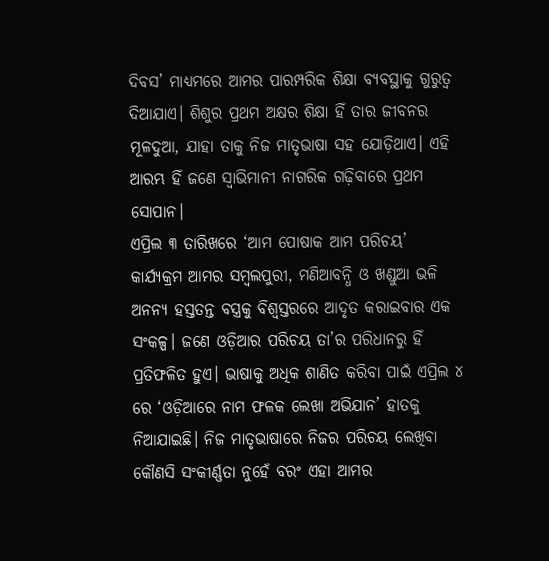ଦିବସ’ ମାଧ୍ୟମରେ ଆମର ପାରମ୍ପରିକ ଶିକ୍ଷା ବ୍ୟବସ୍ଥାକୁ ଗୁରୁତ୍ୱ ଦିଆଯାଏ। ଶିଶୁର ପ୍ରଥମ ଅକ୍ଷର ଶିକ୍ଷା ହିଁ ତାର ଜୀବନର ମୂଳଦୁଆ, ଯାହା ତାକୁ ନିଜ ମାତୃଭାଷା ସହ ଯୋଡ଼ିଥାଏ। ଏହି ଆରମ୍ଭ ହିଁ ଜଣେ ସ୍ୱାଭିମାନୀ ନାଗରିକ ଗଢ଼ିବାରେ ପ୍ରଥମ ସୋପାନ।
ଏପ୍ରିଲ ୩ ତାରିଖରେ ‘ଆମ ପୋଷାକ ଆମ ପରିଚୟ’ କାର୍ଯ୍ୟକ୍ରମ ଆମର ସମ୍ବଲପୁରୀ, ମଣିଆବନ୍ଧି ଓ ଖଣ୍ଡୁଆ ଭଳି ଅନନ୍ୟ ହସ୍ତତନ୍ତ ବସ୍ତ୍ରକୁ ବିଶ୍ୱସ୍ତରରେ ଆଦୃତ କରାଇବାର ଏକ ସଂକଳ୍ପ। ଜଣେ ଓଡ଼ିଆର ପରିଚୟ ତା’ର ପରିଧାନରୁ ହିଁ ପ୍ରତିଫଳିତ ହୁଏ। ଭାଷାକୁ ଅଧିକ ଶାଣିତ କରିବା ପାଇଁ ଏପ୍ରିଲ ୪ ରେ ‘ଓଡ଼ିଆରେ ନାମ ଫଳକ ଲେଖା ଅଭିଯାନ’ ହାତକୁ ନିଆଯାଇଛି। ନିଜ ମାତୃଭାଷାରେ ନିଜର ପରିଚୟ ଲେଖିବା କୌଣସି ସଂକୀର୍ଣ୍ଣତା ନୁହେଁ ବରଂ ଏହା ଆମର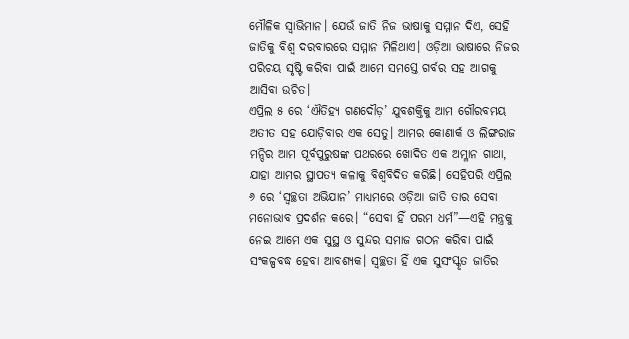ମୌଳିକ ସ୍ୱାଭିମାନ। ଯେଉଁ ଜାତି ନିଜ ଭାଷାକୁ ସମ୍ମାନ ଦିଏ, ସେହି ଜାତିକୁ ବିଶ୍ୱ ଦରବାରରେ ସମ୍ମାନ ମିଳିଥାଏ। ଓଡ଼ିଆ ଭାଷାରେ ନିଜର ପରିଚୟ ସୃଷ୍ଟି କରିବା ପାଇଁ ଆମେ ସମସ୍ତେ ଗର୍ବର ସହ ଆଗକୁ ଆସିବା ଉଚିତ।
ଏପ୍ରିଲ ୫ ରେ ‘ଐତିହ୍ୟ ଗଣଦୌଡ଼’ ଯୁବଶକ୍ତିକୁ ଆମ ଗୌରବମୟ ଅତୀତ ସହ ଯୋଡ଼ିବାର ଏକ ସେତୁ। ଆମର କୋଣାର୍କ ଓ ଲିଙ୍ଗରାଜ ମନ୍ଦିର ଆମ ପୂର୍ବପୁରୁଷଙ୍କ ପଥରରେ ଖୋଦିତ ଏକ ଅମ୍ଳାନ ଗାଥା, ଯାହା ଆମର ସ୍ଥାପତ୍ୟ କଳାକୁ ବିଶ୍ୱବିଦିତ କରିଛି। ସେହିପରି ଏପ୍ରିଲ ୬ ରେ ‘ସ୍ୱଚ୍ଛତା ଅଭିଯାନ’ ମାଧ୍ୟମରେ ଓଡ଼ିଆ ଜାତି ତାର ସେବା ମନୋଭାବ ପ୍ରଦର୍ଶନ କରେ। “ସେବା ହିଁ ପରମ ଧର୍ମ”—ଏହି ମନ୍ତ୍ରକୁ ନେଇ ଆମେ ଏକ ସୁସ୍ଥ ଓ ସୁନ୍ଦର ସମାଜ ଗଠନ କରିବା ପାଇଁ ସଂକଳ୍ପବଦ୍ଧ ହେବା ଆବଶ୍ୟକ। ସ୍ୱଚ୍ଛତା ହିଁ ଏକ ସୁସଂସ୍କୃତ ଜାତିର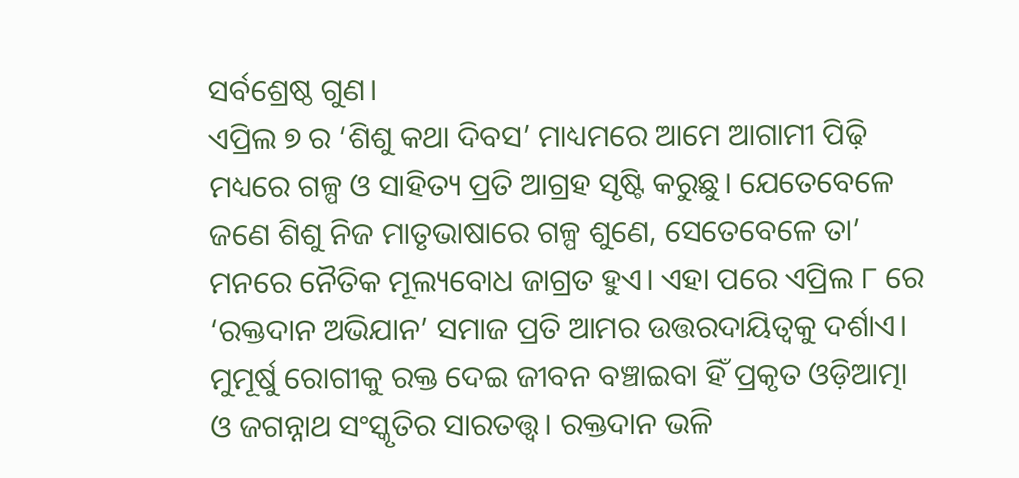ସର୍ବଶ୍ରେଷ୍ଠ ଗୁଣ।
ଏପ୍ରିଲ ୭ ର ‘ଶିଶୁ କଥା ଦିବସ’ ମାଧ୍ୟମରେ ଆମେ ଆଗାମୀ ପିଢ଼ି ମଧ୍ୟରେ ଗଳ୍ପ ଓ ସାହିତ୍ୟ ପ୍ରତି ଆଗ୍ରହ ସୃଷ୍ଟି କରୁଛୁ। ଯେତେବେଳେ ଜଣେ ଶିଶୁ ନିଜ ମାତୃଭାଷାରେ ଗଳ୍ପ ଶୁଣେ, ସେତେବେଳେ ତା’ ମନରେ ନୈତିକ ମୂଲ୍ୟବୋଧ ଜାଗ୍ରତ ହୁଏ। ଏହା ପରେ ଏପ୍ରିଲ ୮ ରେ ‘ରକ୍ତଦାନ ଅଭିଯାନ’ ସମାଜ ପ୍ରତି ଆମର ଉତ୍ତରଦାୟିତ୍ୱକୁ ଦର୍ଶାଏ। ମୁମୂର୍ଷୁ ରୋଗୀକୁ ରକ୍ତ ଦେଇ ଜୀବନ ବଞ୍ଚାଇବା ହିଁ ପ୍ରକୃତ ଓଡ଼ିଆତ୍ମା ଓ ଜଗନ୍ନାଥ ସଂସ୍କୃତିର ସାରତତ୍ତ୍ୱ। ରକ୍ତଦାନ ଭଳି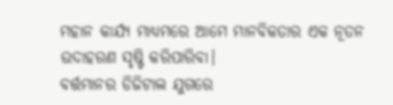ମହାନ କାର୍ଯ୍ୟ ମାଧ୍ୟମରେ ଆମେ ମାନବିକତାର ଏକ ନୂତନ ଉଦାହରଣ ସୃଷ୍ଟି କରିପାରିବା।
ବର୍ତ୍ତମାନର ଡିଜିଟାଲ ଯୁଗରେ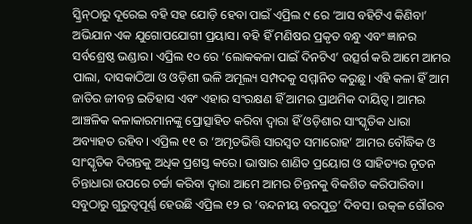ସ୍କ୍ରିନ୍‌ଠାରୁ ଦୂରେଇ ବହି ସହ ଯୋଡ଼ି ହେବା ପାଇଁ ଏପ୍ରିଲ ୯ ରେ ‘ଆସ ବହିଟିଏ କିଣିବା’ ଅଭିଯାନ ଏକ ଯୁଗୋପଯୋଗୀ ପ୍ରୟାସ। ବହି ହିଁ ମଣିଷର ପ୍ରକୃତ ବନ୍ଧୁ ଏବଂ ଜ୍ଞାନର ସର୍ବଶ୍ରେଷ୍ଠ ଭଣ୍ଡାର। ଏପ୍ରିଲ ୧୦ ରେ ‘ଲୋକକଳା ପାଇଁ ଦିନଟିଏ’ ଉତ୍ସର୍ଗ କରି ଆମେ ଆମର ପାଲା, ଦାସକାଠିଆ ଓ ଓଡ଼ିଶୀ ଭଳି ଅମୂଲ୍ୟ ସମ୍ପଦକୁ ସମ୍ମାନିତ କରୁଛୁ। ଏହି କଳା ହିଁ ଆମ ଜାତିର ଜୀବନ୍ତ ଇତିହାସ ଏବଂ ଏହାର ସଂରକ୍ଷଣ ହିଁ ଆମର ପ୍ରାଥମିକ ଦାୟିତ୍ୱ। ଆମର ଆଞ୍ଚଳିକ କଳାକାରମାନଙ୍କୁ ପ୍ରୋତ୍ସାହିତ କରିବା ଦ୍ୱାରା ହିଁ ଓଡ଼ିଶାର ସାଂସ୍କୃତିକ ଧାରା ଅବ୍ୟାହତ ରହିବ। ଏପ୍ରିଲ ୧୧ ର ‘ଅମୃତଭିତ୍ତି ସାରସ୍ୱତ ସମାରୋହ’ ଆମର ବୌଦ୍ଧିକ ଓ ସାଂସ୍କୃତିକ ଦିଗନ୍ତକୁ ଅଧିକ ପ୍ରଶସ୍ତ କରେ। ଭାଷାର ଶାଣିତ ପ୍ରୟୋଗ ଓ ସାହିତ୍ୟର ନୂତନ ଚିନ୍ତାଧାରା ଉପରେ ଚର୍ଚ୍ଚା କରିବା ଦ୍ୱାରା ଆମେ ଆମର ଚିନ୍ତନକୁ ବିକଶିତ କରିପାରିବା।
ସବୁଠାରୁ ଗୁରୁତ୍ୱପୂର୍ଣ୍ଣ ହେଉଛି ଏପ୍ରିଲ ୧୨ ର ‘ବନ୍ଦନୀୟ ବରପୁତ୍ର’ ଦିବସ। ଉତ୍କଳ ଗୌରବ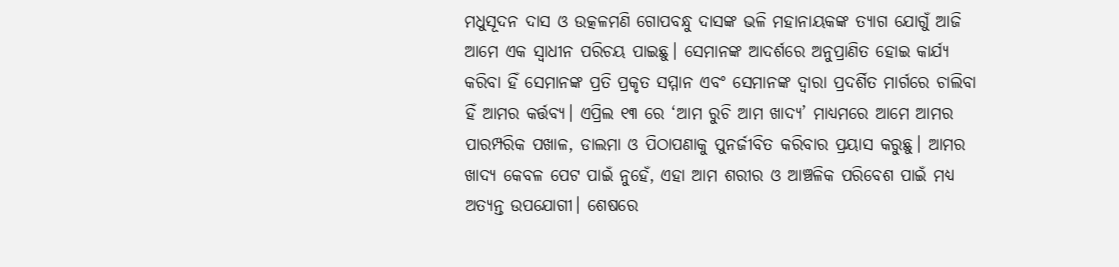ମଧୁସୂଦନ ଦାସ ଓ ଉତ୍କଳମଣି ଗୋପବନ୍ଧୁ ଦାସଙ୍କ ଭଳି ମହାନାୟକଙ୍କ ତ୍ୟାଗ ଯୋଗୁଁ ଆଜି ଆମେ ଏକ ସ୍ୱାଧୀନ ପରିଚୟ ପାଇଛୁ। ସେମାନଙ୍କ ଆଦର୍ଶରେ ଅନୁପ୍ରାଣିତ ହୋଇ କାର୍ଯ୍ୟ କରିବା ହିଁ ସେମାନଙ୍କ ପ୍ରତି ପ୍ରକୃତ ସମ୍ମାନ ଏବଂ ସେମାନଙ୍କ ଦ୍ୱାରା ପ୍ରଦର୍ଶିତ ମାର୍ଗରେ ଚାଲିବା ହିଁ ଆମର କର୍ତ୍ତବ୍ୟ। ଏପ୍ରିଲ ୧୩ ରେ ‘ଆମ ରୁଚି ଆମ ଖାଦ୍ୟ’ ମାଧ୍ୟମରେ ଆମେ ଆମର ପାରମ୍ପରିକ ପଖାଳ, ଡାଲମା ଓ ପିଠାପଣାକୁ ପୁନର୍ଜୀବିତ କରିବାର ପ୍ରୟାସ କରୁଛୁ। ଆମର ଖାଦ୍ୟ କେବଳ ପେଟ ପାଇଁ ନୁହେଁ, ଏହା ଆମ ଶରୀର ଓ ଆଞ୍ଚଳିକ ପରିବେଶ ପାଇଁ ମଧ୍ୟ ଅତ୍ୟନ୍ତ ଉପଯୋଗୀ। ଶେଷରେ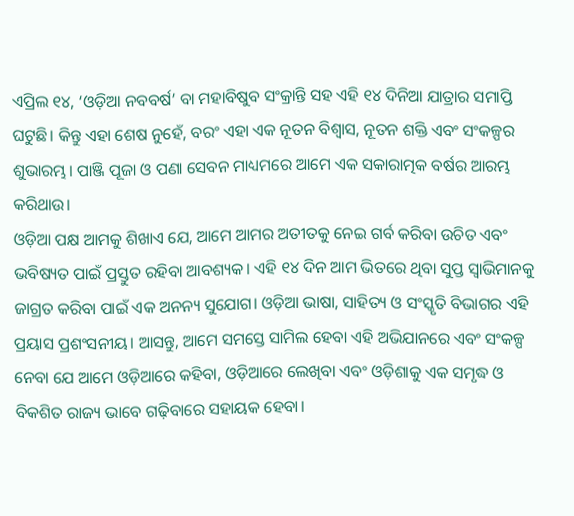ଏପ୍ରିଲ ୧୪, ‘ଓଡ଼ିଆ ନବବର୍ଷ’ ବା ମହାବିଷୁବ ସଂକ୍ରାନ୍ତି ସହ ଏହି ୧୪ ଦିନିଆ ଯାତ୍ରାର ସମାପ୍ତି ଘଟୁଛି। କିନ୍ତୁ ଏହା ଶେଷ ନୁହେଁ, ବରଂ ଏହା ଏକ ନୂତନ ବିଶ୍ୱାସ, ନୂତନ ଶକ୍ତି ଏବଂ ସଂକଳ୍ପର ଶୁଭାରମ୍ଭ। ପାଞ୍ଜି ପୂଜା ଓ ପଣା ସେବନ ମାଧ୍ୟମରେ ଆମେ ଏକ ସକାରାତ୍ମକ ବର୍ଷର ଆରମ୍ଭ କରିଥାଉ।
ଓଡ଼ିଆ ପକ୍ଷ ଆମକୁ ଶିଖାଏ ଯେ, ଆମେ ଆମର ଅତୀତକୁ ନେଇ ଗର୍ବ କରିବା ଉଚିତ ଏବଂ ଭବିଷ୍ୟତ ପାଇଁ ପ୍ରସ୍ତୁତ ରହିବା ଆବଶ୍ୟକ। ଏହି ୧୪ ଦିନ ଆମ ଭିତରେ ଥିବା ସୁପ୍ତ ସ୍ୱାଭିମାନକୁ ଜାଗ୍ରତ କରିବା ପାଇଁ ଏକ ଅନନ୍ୟ ସୁଯୋଗ। ଓଡ଼ିଆ ଭାଷା, ସାହିତ୍ୟ ଓ ସଂସ୍କୃତି ବିଭାଗର ଏହି ପ୍ରୟାସ ପ୍ରଶଂସନୀୟ। ଆସନ୍ତୁ, ଆମେ ସମସ୍ତେ ସାମିଲ ହେବା ଏହି ଅଭିଯାନରେ ଏବଂ ସଂକଳ୍ପ ନେବା ଯେ ଆମେ ଓଡ଼ିଆରେ କହିବା, ଓଡ଼ିଆରେ ଲେଖିବା ଏବଂ ଓଡ଼ିଶାକୁ ଏକ ସମୃଦ୍ଧ ଓ ବିକଶିତ ରାଜ୍ୟ ଭାବେ ଗଢ଼ିବାରେ ସହାୟକ ହେବା।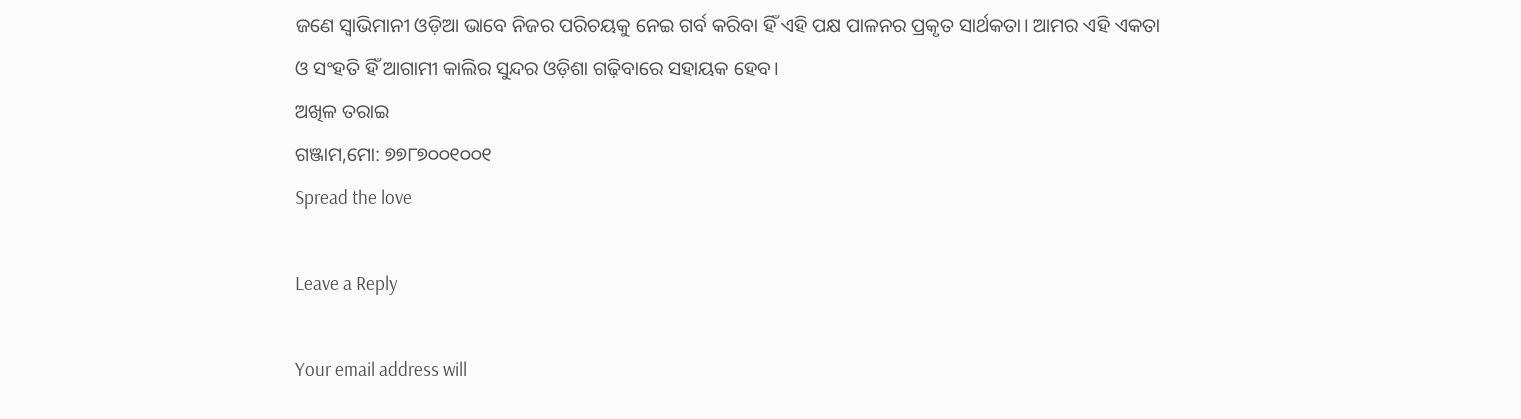ଜଣେ ସ୍ୱାଭିମାନୀ ଓଡ଼ିଆ ଭାବେ ନିଜର ପରିଚୟକୁ ନେଇ ଗର୍ବ କରିବା ହିଁ ଏହି ପକ୍ଷ ପାଳନର ପ୍ରକୃତ ସାର୍ଥକତା। ଆମର ଏହି ଏକତା ଓ ସଂହତି ହିଁ ଆଗାମୀ କାଲିର ସୁନ୍ଦର ଓଡ଼ିଶା ଗଢ଼ିବାରେ ସହାୟକ ହେବ।
ଅଖିଳ ତରାଇ
ଗଞ୍ଜାମ,ମୋ: ୭୭୮୭୦୦୧୦୦୧
Spread the love

Leave a Reply

Your email address will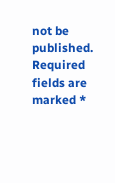not be published. Required fields are marked *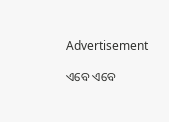Advertisement

ଏବେ ଏବେ